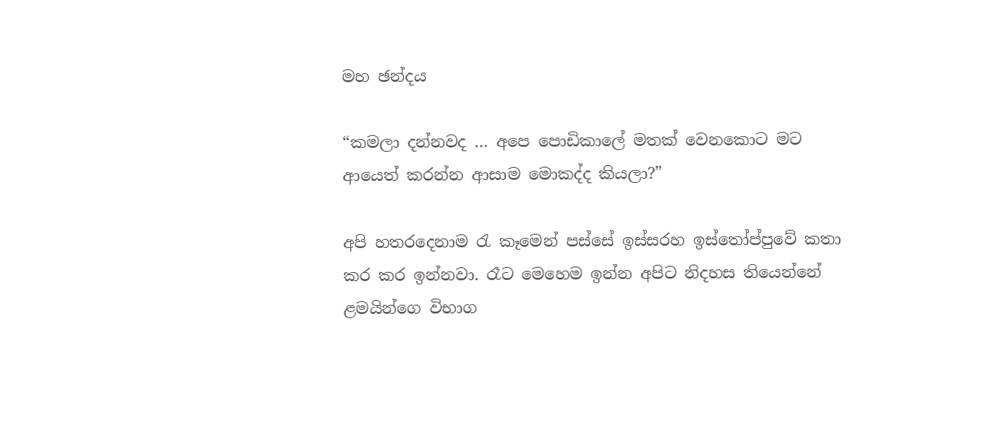මහ ඡන්දය

“කමලා දන්නවද … අපෙ පොඩිකාලේ මතක් වෙනකොට මට ආයෙත් කරන්න ආසාම මොකද්ද කියලා?”

අපි හතරදෙනාම රැ කෑමෙන් පස්සේ ඉස්සරහ ඉස්තෝප්පුවේ කතා කර කර ඉන්නවා. රෑට මෙහෙම ඉන්න අපිට නිදහස තියෙන්නේ ළමයින්ගෙ විභාග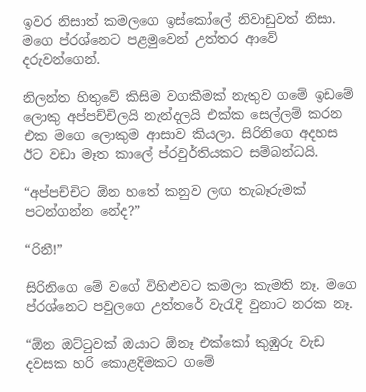ඉවර නිසාත් කමලගෙ ඉස්කෝලේ නිවාඩුවත් නිසා. මගෙ ප්රශ්නෙට පළමුවෙන් උත්තර ආවේ දරුවන්ගෙන්.

නිලන්ත හිතුවේ කිසිම වගකීමක් නැතුව ගමේ ඉඩමේ ලොකු අප්පච්චිලයි නැන්දලයි එක්ක සෙල්ලම් කරන එක මගෙ ලොකුම ආසාව කියලා. සිරිනිගෙ අදහස ඊට වඩා මෑත කාලේ ප්රවුර්තියකට සම්බන්ධයි.

“අප්පච්චිට ඕන හතේ කනුව ලඟ තැබෑරුමක් පටන්ගන්න නේද?”

“රිනී!”

සිරිනිගෙ මේ වගේ විහිළුවට කමලා කැමති නෑ. මගෙ ප්රශ්නෙට පවුලගෙ උත්තරේ වැරැදි වුනාට නරක නෑ.

“ඕන ඔට්ටුවක් ඔයාට ඕනෑ එක්කෝ කුඹුරු වැඩ දවසක හරි කොළදිමකට ගමේ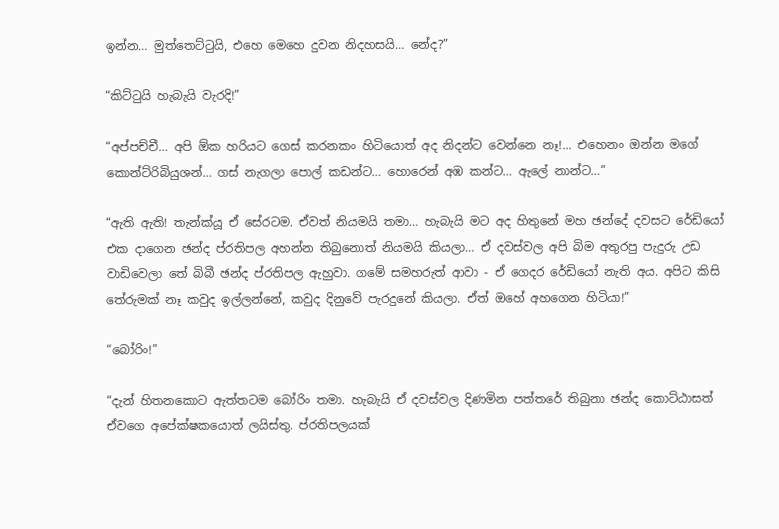ඉන්න… මුත්තෙට්ටුයි, එහෙ මෙහෙ දුවන නිදහසයි… නේද?”

“කිට්ටුයි හැබැයි වැරදි!”

“අප්පච්චී… අපි ඕක හරියට ගෙස් කරනකං හිටියොත් අද නිදන්ට වෙන්නෙ නෑ!... එහෙනං ඔන්න මගේ කොන්ට්රිබියුශන්… ගස් නැගලා පොල් කඩන්ට… හොරෙන් අඹ කන්ට… ඇලේ නාන්ට…”

“ඇති ඇති! තැන්ක්යූ ඒ සේරටම. ඒවත් නියමයි තමා… හැබැයි මට අද හිතුනේ මහ ඡන්දේ දවසට රේඩියෝ එක දාගෙන ඡන්ද ප්රතිපල අහන්න තිබුනොත් නියමයි කියලා… ඒ දවස්වල අපි බිම අතුරපු පැදුරු උඩ වාඩිවෙලා තේ බිබී ඡන්ද ප්රතිපල ඇහුවා. ගමේ සමහරුත් ආවා - ඒ ගෙදර රේඩියෝ නැති අය. අපිට කිසි තේරුමක් නෑ කවුද ඉල්ලන්නේ, කවුද දිනුවේ පැරදුනේ කියලා. ඒත් ඔහේ අහගෙන හිටියා!”

“බෝරිං!”

“දැන් හිතනකොට ඇත්තටම බෝරිං තමා. හැබැයි ඒ දවස්වල දිණමින පත්තරේ තිබුනා ඡන්ද කොට්ඨාසත් ඒවගෙ අපේක්ෂකයොත් ලයිස්තු. ප්රතිපලයක්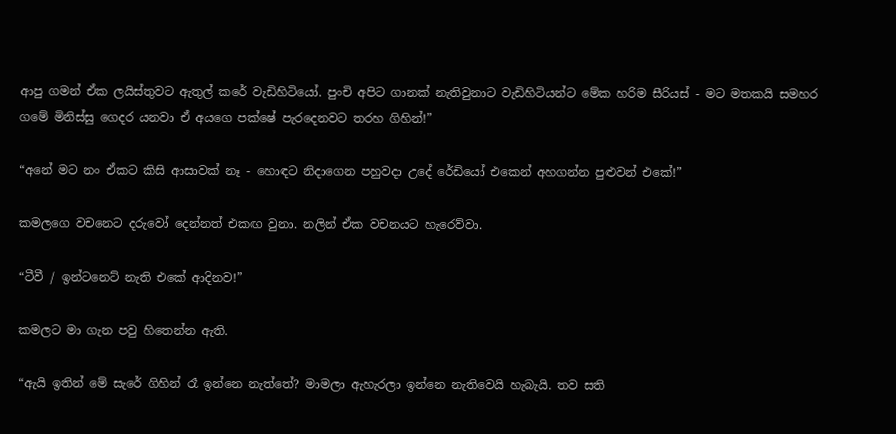ආපු ගමන් ඒක ලයිස්තුවට ඇතුල් කරේ වැඩිහිටියෝ. පුංචි අපිට ගානක් නැතිවුනාට වැඩිහිටියන්ට මේක හරිම සීරියස් - මට මතකයි සමහර ගමේ මිනිස්සු ගෙදර යනවා ඒ අයගෙ පක්ෂේ පැරදෙනවට තරහ ගිහින්!”

“අනේ මට නං ඒකට කිසි ආසාවක් නෑ - හොඳට නිදාගෙන පහුවදා උදේ රේඩියෝ එකෙන් අහගන්න පුළුවන් එකේ!”

කමලගෙ වචනෙට දරුවෝ දෙන්නත් එකඟ වුනා. නලින් ඒක වචනයට හැරෙව්වා.

“ටීවී / ඉන්ටනෙට් නැති එකේ ආදිනව!”

කමලට මා ගැන පවු හිතෙන්න ඇති.

“ඇයි ඉතින් මේ සැරේ ගිහින් රෑ ඉන්නෙ නැත්තේ? මාමලා ඇහැරලා ඉන්නෙ නැතිවෙයි හැබැයි. තව සති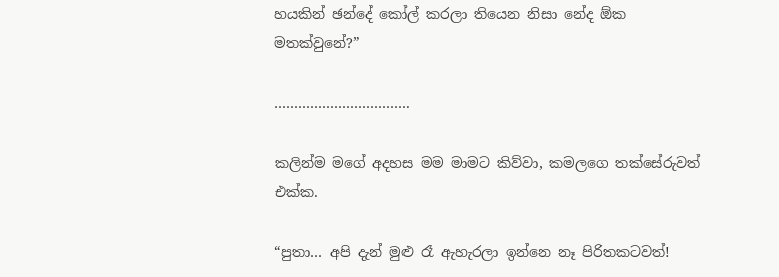හයකින් ඡන්දේ කෝල් කරලා තියෙන නිසා නේද ඕක මතක්වුනේ?”

…………………………….

කලින්ම මගේ අදහස මම මාමට කිව්වා, කමලගෙ තක්සේරුවත් එක්ක.

“පුතා… අපි දැන් මුළු රෑ ඇහැරලා ඉන්නෙ නෑ පිරිතකටවත්!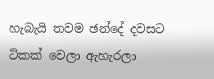හැබැයි තවම ඡන්දේ දවසට ටිකක් වෙලා ඇහැරලා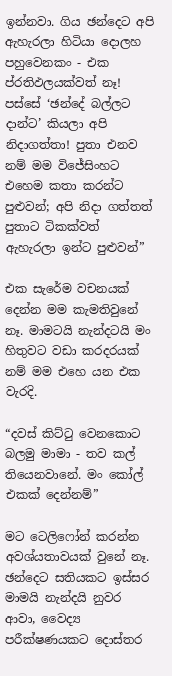ඉන්නවා. ගිය ඡන්දෙට අපි ඇහැරලා හිටියා දොලහ පහුවෙනකං - එක ප්රතිඵලයක්වත් නෑ! පස්සේ ‘ඡන්දේ බල්ලට දාන්ට’ කියලා අපි නිදාගත්තා! පුතා එනව නම් මම විජේසිංහට එහෙම කතා කරන්ට පුළුවන්; අපි නිදා ගත්තත් පුතාට ටිකක්වත් ඇහැරලා ඉන්ට පුළුවන්”

එක සැරේම වචනයක් දෙන්න මම කැමතිවුනේ නෑ. මාමටයි නැන්දටයි මං හිතුවට වඩා කරදරයක් නම් මම එහෙ යන එක වැරදි.

“දවස් කිට්ටු වෙනකොට බලමු මාමා - තව කල් තියෙනවානේ. මං කෝල් එකක් දෙන්නම්”

මට ටෙලිෆෝන් කරන්න අවශ්යතාවයක් වුනේ නෑ. ඡන්දෙට සතියකට ඉස්සර මාමයි නැන්දයි නුවර ආවා, වෛද්‍ය පරීක්ෂණයකට දොස්තර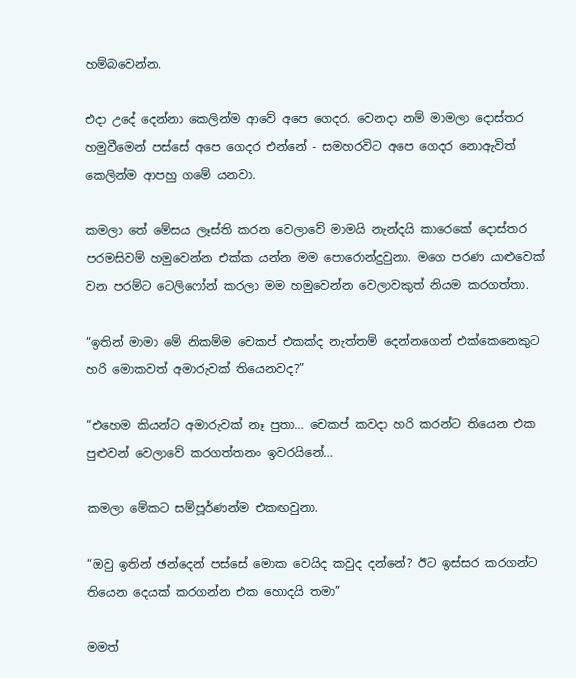හම්බවෙන්න.

එදා උදේ දෙන්නා කෙලින්ම ආවේ අපෙ ගෙදර. වෙනදා නම් මාමලා දොස්තර හමුවීමෙන් පස්සේ අපෙ ගෙදර එන්නේ - සමහරවිට අපෙ ගෙදර නොඇවිත් කෙලින්ම ආපහු ගමේ යනවා.

කමලා තේ මේසය ලෑස්ති කරන වෙලාවේ මාමයි නැන්දයි කාරෙකේ දොස්තර පරමසිවම් හමුවෙන්න එක්ක යන්න මම පොරොන්දුවුනා. මගෙ පරණ යාළුවෙක් වන පරම්ට ටෙලිෆෝන් කරලා මම හමුවෙන්න වෙලාවකුත් නියම කරගත්තා.

“ඉතින් මාමා මේ නිකම්ම චෙකප් එකක්ද නැත්තම් දෙන්නගෙන් එක්කෙනෙකුට හරි මොකවත් අමාරුවක් තියෙනවද?”

“එහෙම කියන්ට අමාරුවක් නෑ පුතා… චෙකප් කවදා හරි කරන්ට තියෙන එක පුළුවන් වෙලාවේ කරගත්තනං ඉවරයිනේ…

කමලා මේකට සම්පූර්ණන්ම එකඟවුනා.

“ඔවු ඉතින් ඡන්දෙන් පස්සේ මොක වෙයිද කවුද දන්නේ? ඊට ඉස්සර කරගන්ට තියෙන දෙයක් කරගන්න එක හොදයි තමා”

මමත්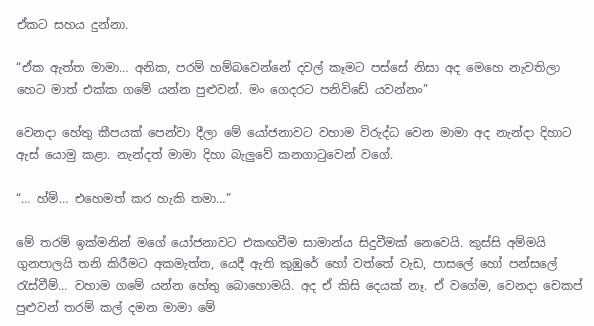ඒකට සහය දුන්නා.

“ඒක ඇත්ත මාමා… අනික, පරම් හම්බවෙන්නේ දවල් කෑමට පස්සේ නිසා අද මෙහෙ නැවතිලා හෙට මාත් එක්ක ගමේ යන්න පුළුවන්. මං ගෙදරට පනිවිඩේ යවන්නං”

වෙනදා හේතු කීපයක් පෙන්වා දීලා මේ යෝජනාවට වහාම විරුද්ධ වෙන මාමා අද නැන්දා දිහාට ඇස් යොමු කළා. නැන්දත් මාමා දිහා බැලුවේ කනගාටුවෙන් වගේ.

“… හ්ම්… එහෙමත් කර හැකි තමා…”

මේ තරම් ඉක්මනින් මගේ යෝජනාවට එකඟවීම සාමාන්ය සිදුවීමක් නෙවෙයි. කුස්සි අම්මයි ගුනපාලයි තනි කිරීමට අකමැත්ත, යෙදී ඇති කුඹුරේ හෝ වත්තේ වැඩ, පාසලේ හෝ පන්සලේ රැස්වීම්… වහාම ගමේ යන්න හේතු බොහොමයි. අද ඒ කිසි දෙයක් නෑ. ඒ වගේම, වෙනදා චෙකප් පුළුවන් තරම් කල් දමන මාමා මේ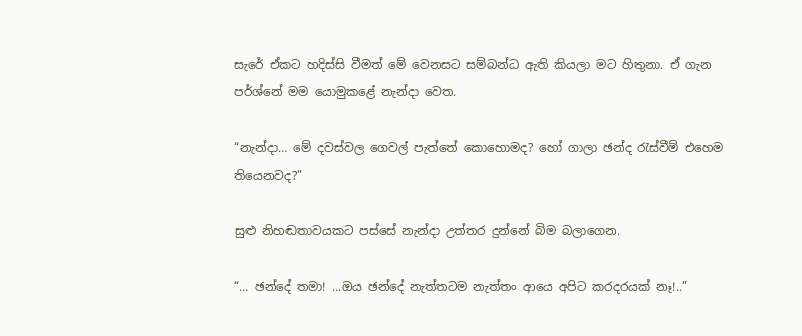සැරේ ඒකට හදිස්සි වීමත් මේ වෙනසට සම්බන්ධ ඇති කියලා මට හිතුනා. ඒ ගැන පර්ශ්නේ මම යොමුකළේ නැන්දා වෙත.

“නැන්දා… මේ දවස්වල ගෙවල් පැත්තේ කොහොමද? හෝ ගාලා ඡන්ද රැස්වීම් එහෙම තියෙනවද?”

සුළු නිහඬතාවයකට පස්සේ නැන්දා උත්තර දුන්නේ බිම බලාගෙන.

“… ඡන්දේ තමා! ...ඔය ඡන්දේ නැත්තටම නැත්තං ආයෙ අපිට කරදරයක් නෑ!..”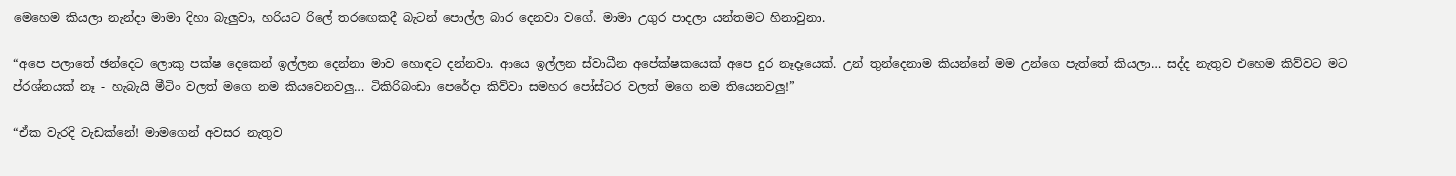මෙහෙම කියලා නැන්දා මාමා දිහා බැලුවා, හරියට රිලේ තරඟෙකදී බැටන් පොල්ල බාර දෙනවා වගේ. මාමා උගුර පාදලා යන්තමට හිනාවුනා.

“අපෙ පලාතේ ඡන්දෙට ලොකු පක්ෂ දෙකෙන් ඉල්ලන දෙන්නා මාව හොඳට දන්නවා. ආයෙ ඉල්ලන ස්වාධීන අපේක්ෂකයෙක් අපෙ දුර නෑදෑයෙක්. උන් තුන්දෙනාම කියන්නේ මම උන්ගෙ පැත්තේ කියලා… සද්ද නැතුව එහෙම කිව්වට මට ප්රශ්නයක් නෑ - හැබැයි මීටිං වලත් මගෙ නම කියවෙනවලු… ටිකිරිබංඩා පෙරේදා කිව්වා සමහර පෝස්ටර වලත් මගෙ නම තියෙනවලු!”

“ඒක වැරදි වැඩක්නේ! මාමගෙන් අවසර නැතුව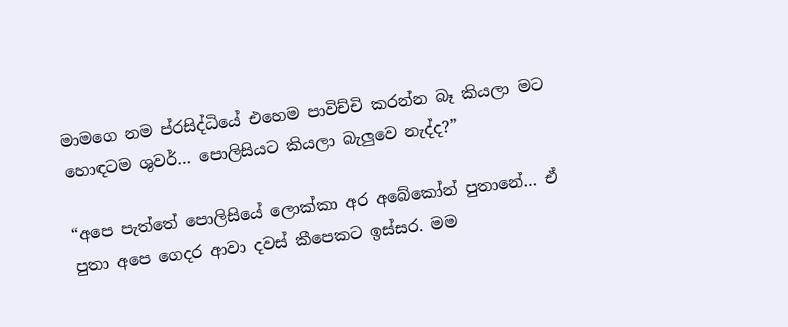මාමගෙ නම ප්රසිද්ධියේ එහෙම පාවිච්චි කරන්න බෑ කියලා මට හොඳටම ශුවර්… පොලිසියට කියලා බැලුවෙ නැද්ද?”

“අපෙ පැත්තේ පොලිසියේ ලොක්කා අර අබේකෝන් පුතානේ… ඒ පුතා අපෙ ගෙදර ආවා දවස් කීපෙකට ඉස්සර. මම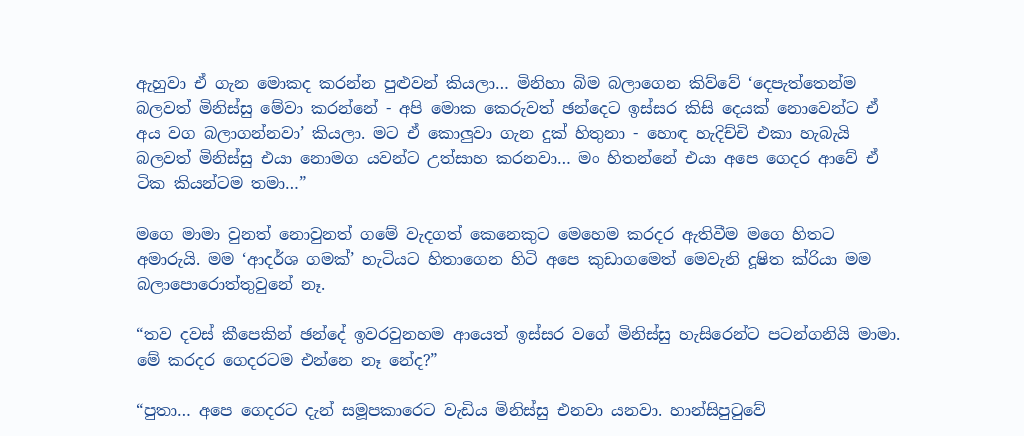ඇහුවා ඒ ගැන මොකද කරන්න පුළුවන් කියලා… මිනිහා බිම බලාගෙන කිව්වේ ‘දෙපැත්තෙන්ම බලවත් මිනිස්සු මේවා කරන්නේ - අපි මොක කෙරුවත් ඡන්දෙට ඉස්සර කිසි දෙයක් නොවෙන්ට ඒ අය වග බලාගන්නවා’ කියලා. මට ඒ කොලුවා ගැන දුක් හිතුනා - හොඳ හැදිච්චි එකා හැබැයි බලවත් මිනිස්සු එයා නොමග යවන්ට උත්සාහ කරනවා… මං හිතන්නේ එයා අපෙ ගෙදර ආවේ ඒ ටික කියන්ටම තමා…”

මගෙ මාමා වුනත් නොවුනත් ගමේ වැදගත් කෙනෙකුට මෙහෙම කරදර ඇතිවීම මගෙ හිතට අමාරුයි. මම ‘ආදර්ශ ගමක්’ හැටියට හිතාගෙන හිටි අපෙ කුඩාගමෙත් මෙවැනි දූෂිත ක්රියා මම බලාපොරොත්තුවුනේ නෑ.

“තව දවස් කීපෙකින් ඡන්දේ ඉවරවුනහම ආයෙත් ඉස්සර වගේ මිනිස්සු හැසිරෙන්ට පටන්ගනියි මාමා. මේ කරදර ගෙදරටම එන්නෙ නෑ නේද?”

“පුතා… අපෙ ගෙදරට දැන් සමූපකාරෙට වැඩිය මිනිස්සු එනවා යනවා. හාන්සිපුටුවේ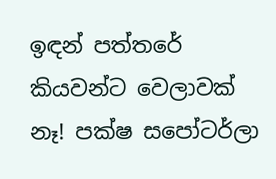ඉඳන් පත්තරේ කියවන්ට වෙලාවක් නෑ! පක්ෂ සපෝටර්ලා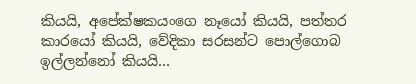කියයි, අපේක්ෂකයංගෙ නෑයෝ කියයි, පත්තර කාරයෝ කියයි, වේදිකා සරසන්ට පොල්ගොබ ඉල්ලන්නෝ කියයි…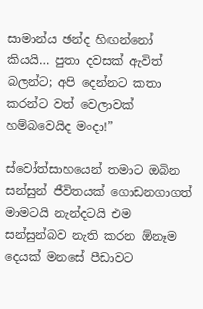සාමාන්ය ඡන්ද හිඟන්නෝ කියයි… පුතා දවසක් ඇවිත් බලන්ට; අපි දෙන්නට කතා කරන්ට වත් වෙලාවක් හම්බවෙයිද මංදා!”

ස්වෝත්සාහයෙන් තමාට ඔබින සන්සුන් ජීවිතයක් ගොඩනගාගත් මාමටයි නැන්දටයි එම සන්සුන්බව නැති කරන ඕනෑම දෙයක් මනසේ පීඩාවට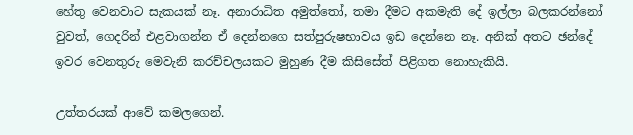හේතු වෙනවාට සැකයක් නෑ. අනාරාධිත අමුත්තෝ, තමා දීමට අකමැති දේ ඉල්ලා බලකරන්නෝ වුවත්, ගෙදරින් එළවාගන්න ඒ දෙන්නගෙ සත්පුරුෂභාවය ඉඩ දෙන්නෙ නෑ. අනික් අතට ඡන්දේ ඉවර වෙනතුරු මෙවැනි කරච්චලයකට මුහුණ දීම කිසිසේත් පිළිගත නොහැකියි.

උත්තරයක් ආවේ කමලගෙන්.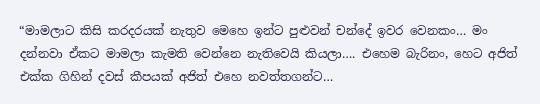“මාමලාට කිසි කරදරයක් නැතුව මෙහෙ ඉන්ට පුළුවන් චන්දේ ඉවර වෙනකං… මං දන්නවා ඒකට මාමලා කැමති වෙන්නෙ නැතිවෙයි කියලා…. එහෙම බැරිනං, හෙට අජිත් එක්ක ගිහින් දවස් කීපයක් අජිත් එහෙ නවත්තගන්ට…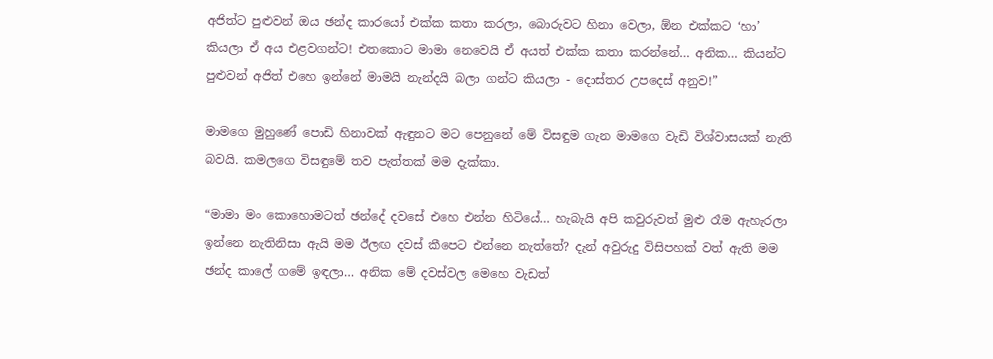අජිත්ට පුළුවන් ඔය ඡන්ද කාරයෝ එක්ක කතා කරලා, බොරුවට හිනා වෙලා, ඕන එක්කට ‘හා’ කියලා ඒ අය එළවගන්ට! එතකොට මාමා නෙවෙයි ඒ අයත් එක්ක කතා කරන්නේ… අනික… කියන්ට පුළුවන් අජිත් එහෙ ඉන්නේ මාමයි නැන්දයි බලා ගන්ට කියලා - දොස්තර උපදෙස් අනුව!”

මාමගෙ මුහුණේ පොඩි හිනාවක් ඇඳුනට මට පෙනුනේ මේ විසඳුම ගැන මාමගෙ වැඩි විශ්වාසයක් නැති බවයි. කමලගෙ විසඳුමේ තව පැත්තක් මම දැක්කා.

“මාමා මං කොහොමටත් ඡන්දේ දවසේ එහෙ එන්න හිටියේ… හැබැයි අපි කවුරුවත් මුළු රෑම ඇහැරලා ඉන්නෙ නැතිනිසා ඇයි මම ඊලඟ දවස් කීපෙට එන්නෙ නැත්තේ? දැන් අවුරුදු විසිපහක් වත් ඇති මම ඡන්ද කාලේ ගමේ ඉඳලා… අනික මේ දවස්වල මෙහෙ වැඩත්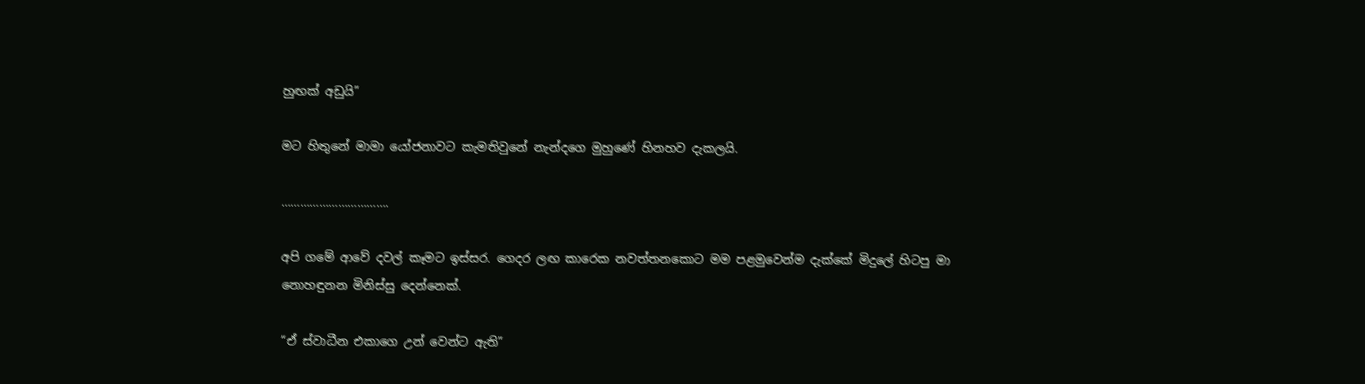හුඟක් අඩුයි”

මට හිතුනේ මාමා යෝජනාවට කැමතිවුනේ නැන්දගෙ මුහුණේ හිනහව දැකලයි.

…………………………….

අපි ගමේ ආවේ දවල් කෑමට ඉස්සර. ගෙදර ලඟ කාරෙක නවත්තනකොට මම පළමුවෙන්ම දැක්කේ මිදුලේ හිටපු මා නොහඳුනන මිනිස්සු දෙන්නෙක්.

“ඒ ස්වාධීන එකාගෙ උන් වෙන්ට ඇති”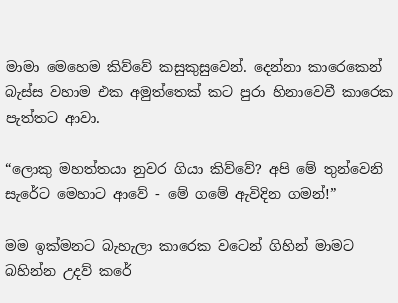මාමා මෙහෙම කිව්වේ කසුකුසුවෙන්. දෙන්නා කාරෙකෙන් බැස්ස වහාම එක අමුත්තෙක් කට පුරා හිනාවෙවී කාරෙක පැත්තට ආවා.

“ලොකු මහත්තයා නුවර ගියා කිව්වේ? අපි මේ තුන්වෙනි සැරේට මෙහාට ආවේ - මේ ගමේ ඇවිදින ගමන්!”

මම ඉක්මනට බැහැලා කාරෙක වටෙන් ගිහින් මාමට බහින්න උදව් කරේ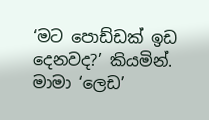‘මට පොඩ්ඩක් ඉඩ දෙනවද?’ කියමින්. මාමා ‘ලෙඩ’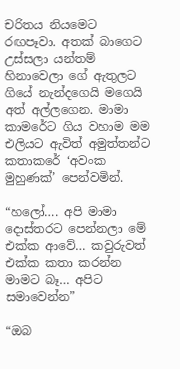චරිතය නියමෙට රඟපෑවා. අතක් බාගෙට උස්සලා යන්තම් හිනාවෙලා ගේ ඇතුලට ගියේ නැන්දගෙයි මගෙයි අත් අල්ලගෙන. මාමා කාමරේට ගිය වහාම මම එලියට ඇවිත් අමුත්තන්ට කතාකරේ ‘අවංක මුහුණක්’ පෙන්වමින්.

“හලෝ…. අපි මාමා දොස්තරට පෙන්නලා මේ එක්ක ආවේ… කවුරුවත් එක්ක කතා කරන්න මාමට බෑ… අපිට සමාවෙන්න”

“ඔබ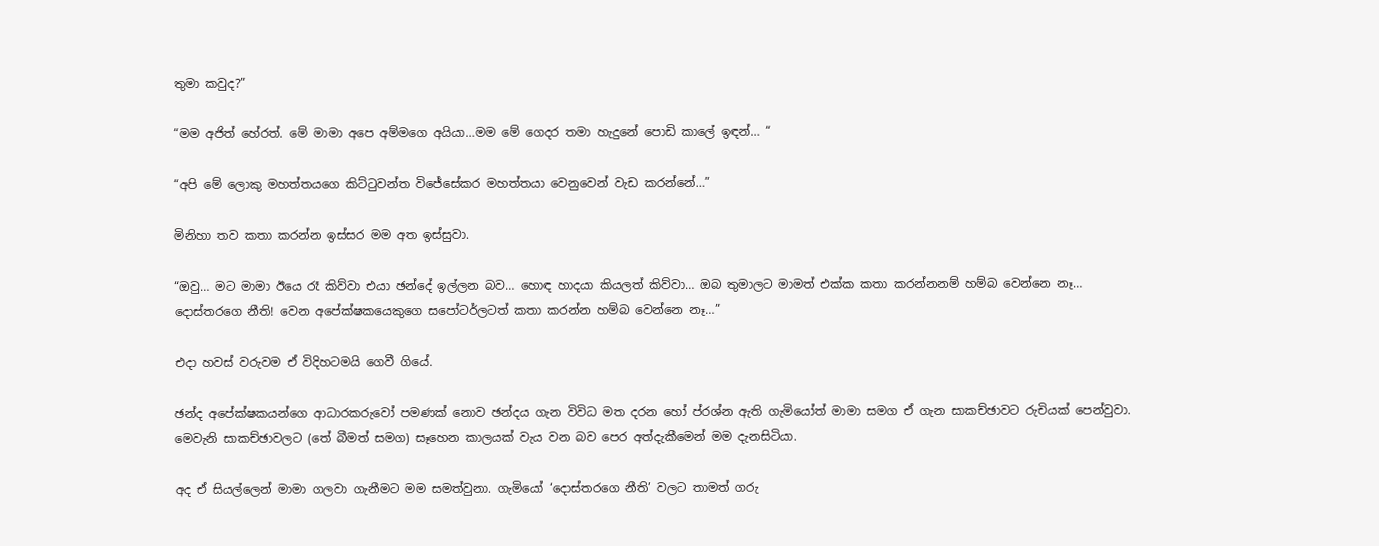තුමා කවුද?”

“මම අජිත් හේරත්. මේ මාමා අපෙ අම්මගෙ අයියා…මම මේ ගෙදර තමා හැදුනේ පොඩි කාලේ ඉඳන්… “

“අපි මේ ලොකු මහත්තයගෙ කිට්ටුවන්ත විජේසේකර මහත්තයා වෙනුවෙන් වැඩ කරන්නේ…”

මිනිහා තව කතා කරන්න ඉස්සර මම අත ඉස්සුවා.

“ඔවු… මට මාමා ඊයෙ රෑ කිව්වා එයා ඡන්දේ ඉල්ලන බව… හොඳ හාදයා කියලත් කිව්වා… ඔබ තුමාලට මාමත් එක්ක කතා කරන්නනම් හම්බ වෙන්නෙ නෑ… දොස්තරගෙ නීති! වෙන අපේක්ෂකයෙකුගෙ සපෝටර්ලටත් කතා කරන්න හම්බ වෙන්නෙ නෑ…”

එදා හවස් වරුවම ඒ විදිහටමයි ගෙවී ගියේ.

ඡන්ද අපේක්ෂකයන්ගෙ ආධාරකරුවෝ පමණක් නොව ඡන්දය ගැන විවිධ මත දරන හෝ ප්රශ්න ඇති ගැමියෝත් මාමා සමග ඒ ගැන සාකච්ඡාවට රුචියක් පෙන්වුවා. මෙවැනි සාකච්ඡාවලට (තේ බීමත් සමග) සෑහෙන කාලයක් වැය වන බව පෙර අත්දැකීමෙන් මම දැනසිටියා.

අද ඒ සියල්ලෙන් මාමා ගලවා ගැනීමට මම සමත්වුනා. ගැමියෝ ‘දොස්තරගෙ නීති’ වලට තාමත් ගරු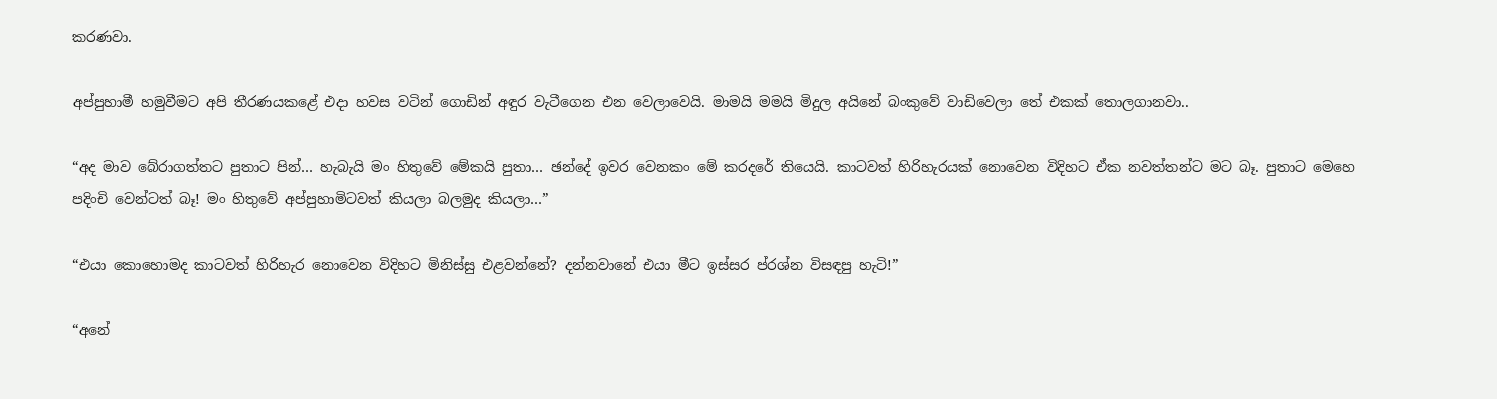කරණවා.

අප්පුහාමී හමුවීමට අපි තීරණයකළේ එදා හවස වටින් ගොඩින් අඳුර වැටීගෙන එන වෙලාවෙයි. මාමයි මමයි මිදුල අයිනේ බංකුවේ වාඩිවෙලා තේ එකක් තොලගානවා..

“අද මාව බේරාගත්තට පුතාට පින්… හැබැයි මං හිතුවේ මේකයි පුතා… ඡන්දේ ඉවර වෙනකං මේ කරදරේ තියෙයි. කාටවත් හිරිහැරයක් නොවෙන විදිහට ඒක නවත්තන්ට මට බෑ. පුතාට මෙහෙ පදිංචි වෙන්ටත් බෑ! මං හිතුවේ අප්පුහාමිටවත් කියලා බලමුද කියලා…”

“එයා කොහොමද කාටවත් හිරිහැර නොවෙන විදිහට මිනිස්සු එළවන්නේ? දන්නවානේ එයා මීට ඉස්සර ප්රශ්න විසඳපු හැටි!”

“අනේ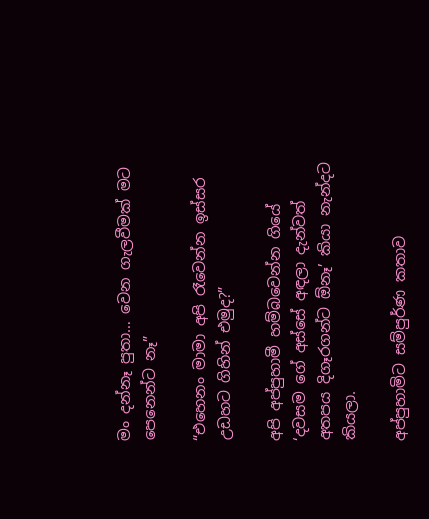මං දන්නෑ පුතා… වෙන ගැලවීමක් මට පෙනෙන්ට නෑ”

“එහෙනං මාමා අපි රෑවෙන්න ඉස්සර උඩහට ගිහින් එමුද?”

අපි අප්පුහාමී හම්බවෙන්න ගියේ ‘දවසම ගේ අස්සේ අඳලා දැන්වත් අතපය දිගෑරගන්ට ඕනෑ’ කියා නැන්දට කියලා.

අප්පුහාමිට සම්පුර්ණ කතාව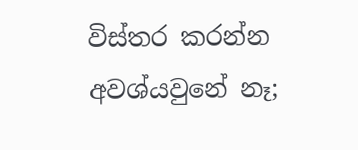විස්තර කරන්න අවශ්යවුනේ නෑ;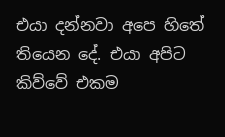එයා දන්නවා අපෙ හිතේ තියෙන දේ. එයා අපිට කිව්වේ එකම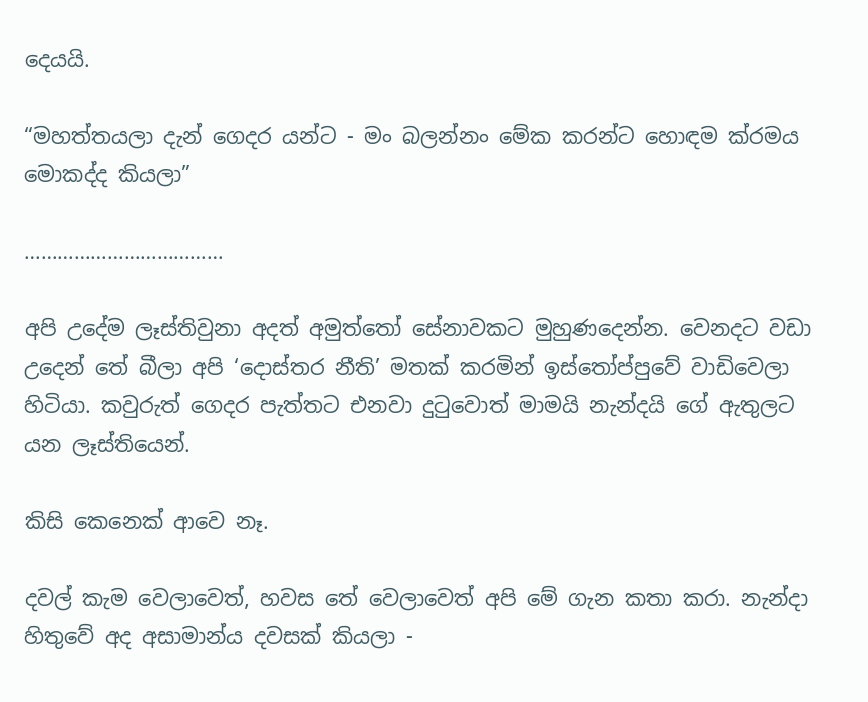දෙයයි.

“මහත්තයලා දැන් ගෙදර යන්ට - මං බලන්නං මේක කරන්ට හොඳම ක්රමය මොකද්ද කියලා”

………………………………

අපි උදේම ලෑස්තිවුනා අදත් අමුත්තෝ සේනාවකට මුහුණදෙන්න. වෙනදට වඩා උදෙන් තේ බීලා අපි ‘දොස්තර නීති’ මතක් කරමින් ඉස්තෝප්පුවේ වාඩිවෙලා හිටියා. කවුරුත් ගෙදර පැත්තට එනවා දුටුවොත් මාමයි නැන්දයි ගේ ඇතුලට යන ලෑස්තියෙන්.

කිසි කෙනෙක් ආවෙ නෑ.

දවල් කැම වෙලාවෙත්, හවස තේ වෙලාවෙත් අපි මේ ගැන කතා කරා. නැන්දා හිතුවේ අද අසාමාන්ය දවසක් කියලා -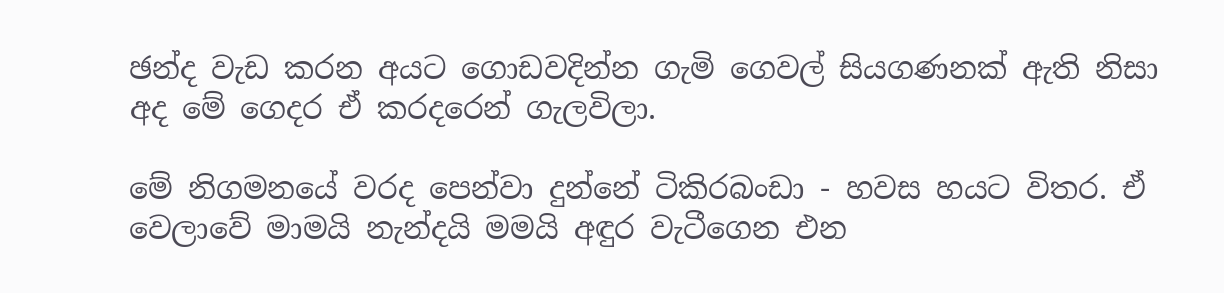ඡන්ද වැඩ කරන අයට ගොඩවදින්න ගැමි ගෙවල් සියගණනක් ඇති නිසා අද මේ ගෙදර ඒ කරදරෙන් ගැලවිලා.

මේ නිගමනයේ වරද පෙන්වා දුන්නේ ටිකිරබංඩා - හවස හයට විතර. ඒ වෙලාවේ මාමයි නැන්දයි මමයි අඳුර වැටීගෙන එන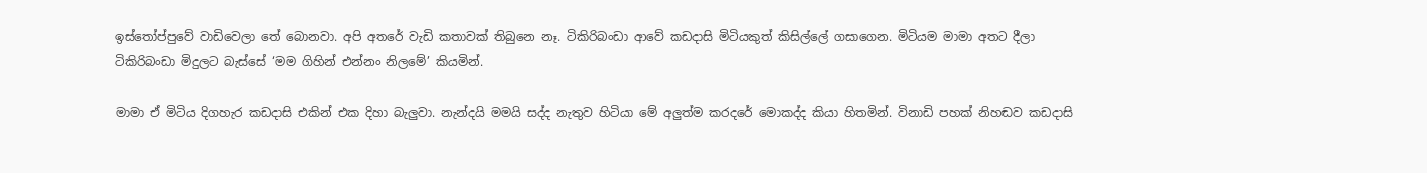ඉස්තෝප්පුවේ වාඩිවෙලා තේ බොනවා. අපි අතරේ වැඩි කතාවක් තිබුනෙ නෑ. ටිකිරිබංඩා ආවේ කඩදාසි මිටියකුත් කිසිල්ලේ ගසාගෙන. මිටියම මාමා අතට දීලා ටිකිරිබංඩා මිදුලට බැස්සේ ‘මම ගිහින් එන්නං නිලමේ’ කියමින්.

මාමා ඒ මිටිය දිගහැර කඩදාසි එකින් එක දිහා බැලුවා. නැන්දයි මමයි සද්ද නැතුව හිටියා මේ අලුත්ම කරදරේ මොකද්ද කියා හිතමින්. විනාඩි පහක් නිහඬව කඩදාසි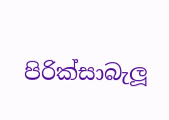පිරික්සාබැලූ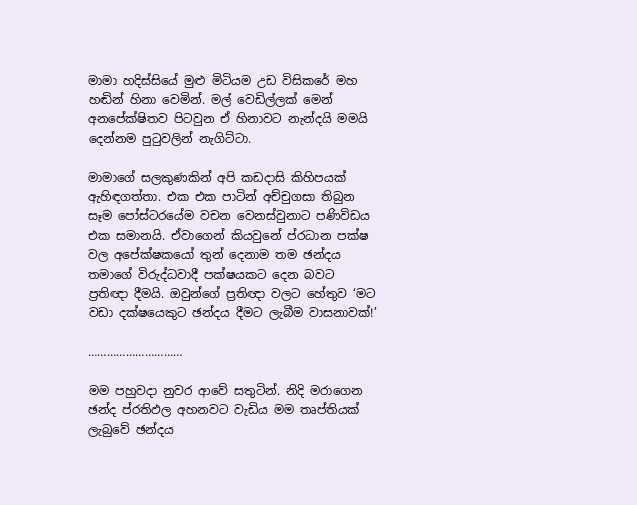මාමා හදිස්සියේ මුළු මිටියම උඩ විසිකරේ මහ හඬින් හිනා වෙමින්. මල් වෙඩිල්ලක් මෙන් අනපේක්ෂිතව පිටවුන ඒ හිනාවට නැන්දයි මමයි දෙන්නම පුටුවලින් නැගිට්ටා.

මාමාගේ සලකුණකින් අපි කඩදාසි කිහිපයක් ඇහිඳගත්තා. එක එක පාටින් අච්චුගසා තිබුන සෑම පෝස්ටරයේම වචන වෙනස්වුනාට පණිවිඩය එක සමානයි. ඒවාගෙන් කියවුනේ ප්රධාන පක්ෂ වල අපේක්ෂකයෝ තුන් දෙනාම තම ඡන්දය තමාගේ විරුද්ධවාදී පක්ෂයකට දෙන බවට ප්‍රතිඥා දීමයි. ඔවුන්ගේ ප්‍රතිඥා වලට හේතුව ‘මට වඩා දක්ෂයෙකුට ඡන්දය දීමට ලැබීම වාසනාවක්!’

…………………………

මම පහුවදා නුවර ආවේ සතුටින්. නිදි මරාගෙන ඡන්ද ප්රතිඵල අහනවට වැඩිය මම තෘප්තියක් ලැබුවේ ඡන්දය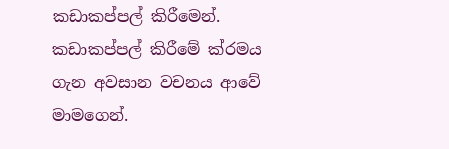කඩාකප්පල් කිරීමෙන්. කඩාකප්පල් කිරීමේ ක්රමය ගැන අවසාන වචනය ආවේ මාමගෙන්.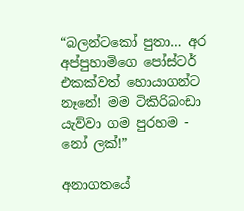“බලන්ටකෝ පුතා… අර අප්පුහාමිගෙ පෝස්ටර් එකක්වත් හොයාගන්ට නෑනේ! මම ටිකිරිබංඩා යැව්වා ගම පුරහම - නෝ ලක්!”

අනාගතයේ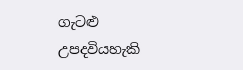ගැටළු උපදවියහැකි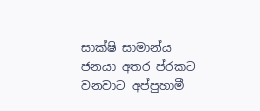සාක්ෂි සාමාන්ය ජනයා අතර ප්රකට වනවාට අප්පුහාමී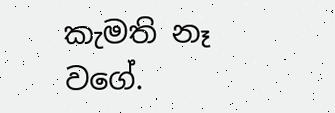කැමති නෑ වගේ.